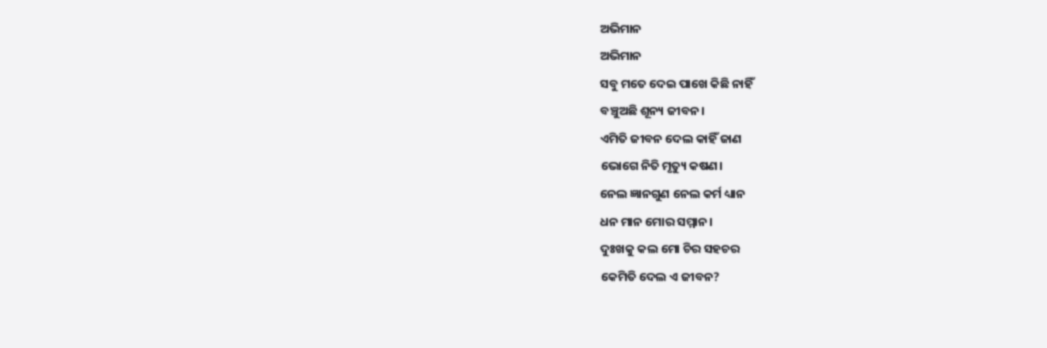ଅଭିମାନ
ଅଭିମାନ
ସବୁ ମତେ ଦେଇ ପାଖେ କିଛି ନାହିଁ
ବଞ୍ଚୁଅଛି ଶୂନ୍ୟ ଜୀବନ।
ଏମିତି ଜୀବନ ଦେଲ କାହିଁ ଜାଣ
ଭୋଗେ ନିତି ମୃତ୍ୟୁ କଷଣ।
ନେଲ ଜ୍ଞାନଗୁଣ ନେଲ କର୍ମ ଧ୍ୟାନ
ଧନ ମାନ ମୋର ସମ୍ମାନ।
ଦୁଃଖକୁ କଲ ମୋ ଚିର ସହଚର
କେମିତି ଦେଲ ଏ ଜୀବନ?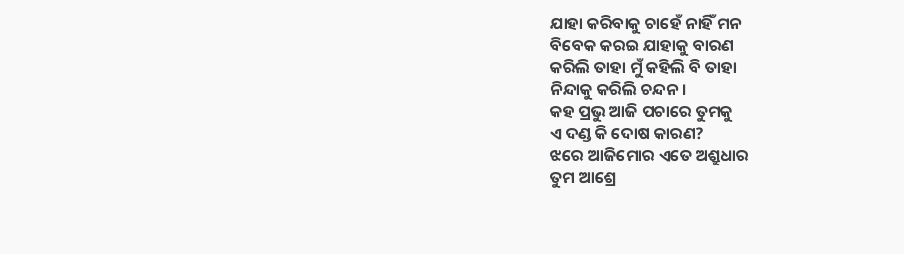ଯାହା କରିବାକୁ ଚାହେଁ ନାହିଁ ମନ
ବିବେକ କରଇ ଯାହାକୁ ବାରଣ
କରିଲି ତାହା ମୁଁ କହିଲି ବି ତାହା
ନିନ୍ଦାକୁ କରିଲି ଚନ୍ଦନ।
କହ ପ୍ରଭୁ ଆଜି ପଚାରେ ତୁମକୁ
ଏ ଦଣ୍ଡ କି ଦୋଷ କାରଣ?
ଝରେ ଆଜିମୋର ଏତେ ଅଶ୍ରୁଧାର
ତୁମ ଆଶ୍ରେ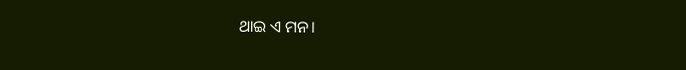ଥାଇ ଏ ମନ।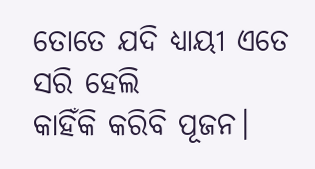ତୋତେ ଯଦି ଧ୍ୟାୟୀ ଏତେ ସରି ହେଲି
କାହିଁକି କରିବି ପୂଜନ।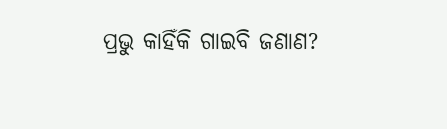ପ୍ରଭୁ କାହିଁକି ଗାଇବି ଜଣାଣ?